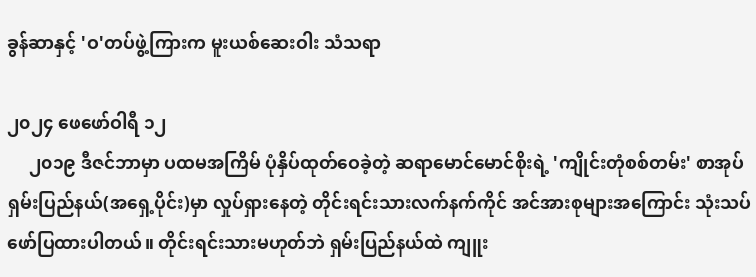ခွန်ဆာနှင့် 'ဝ'တပ်ဖွဲ့ကြားက မူးယစ်ဆေးဝါး သံသရာ

၂၀၂၄ ဖေဖော်ဝါရီ ၁၂
     ၂၀၁၉ ဒီဇင်ဘာမှာ ပထမအကြိမ် ပုံနှိပ်ထုတ်ဝေခဲ့တဲ့ ဆရာမောင်မောင်စိုးရဲ့ 'ကျိုင်းတုံစစ်တမ်း' စာအုပ် ရှမ်းပြည်နယ်(အရှေ့ပိုင်း)မှာ လှုပ်ရှားနေတဲ့ တိုင်းရင်းသားလက်နက်ကိုင် အင်အားစုများအကြောင်း သုံးသပ်ဖော်ပြထားပါတယ်။ တိုင်းရင်းသားမဟုတ်ဘဲ ရှမ်းပြည်နယ်ထဲ ကျူး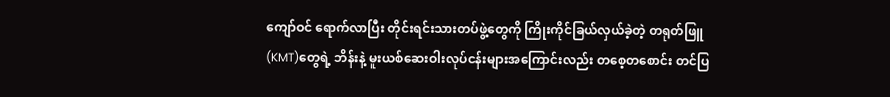ကျော်ဝင် ရောက်လာပြီး တိုင်းရင်းသားတပ်ဖွဲ့တွေကို ကြိုးကိုင်ခြယ်လှယ်ခဲ့တဲ့ တရုတ်ဖြူ(KMT)တွေရဲ့ ဘိန်းနဲ့ မူးယစ်ဆေးဝါးလုပ်ငန်းများအကြောင်းလည်း တစေ့တစောင်း တင်ပြ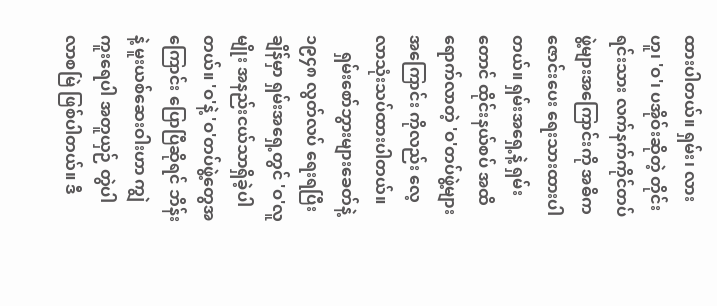ထားပါတယ်။ ရှမ်း၊ လားဟူ၊ 'ဝ'၊ ပအိုဝ်းဆိုတဲ့ တိုင်းရင်းသား လက်နက်ကိုင်တပ်ဖွဲ့များအကြောင်းကို အဓိကဇောင်းပေး ရေးသားထားပါတယ်။ ရှမ်းအရှေ့နဲ့ ရှမ်းတောင် ထိုင်းနယ်စပ် အထိရောက်လာတဲ့ 'ဝ'တပ်ဖွဲ့များအကြောင်း ကိုလည်း လေ့လာသုံးသပ်ထားပါတယ်။
    ရှမ်းစော်ဘွားများခေတ်နဲ့ ၁၉၄၈ လွတ်လပ် ရေးရပြီးချိန်မှာ ရှမ်းအရှေ့တွင် 'ဝ'လူမျိုး အနည်းငယ်သာရှိခဲ့ပါတယ်။ 'ဝ'နဲ့ 'ဝ'တပ်ဖွဲ့တွေအကြောင်း ပြောပြီဆိုရင် ဘိန်းနဲ့ မူးယစ်ဆေးဝါးဟာ ကျွဲကူးရေပါ အတူယှဉ် တွဲပါလာစမြဲ ဖြစ်ပါတယ်။ ဒီ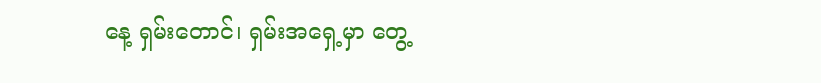နေ့ ရှမ်းတောင်၊ ရှမ်းအရှေ့မှာ တွေ့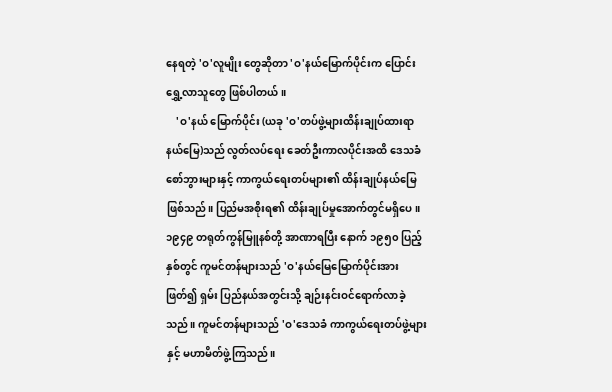နေရတဲ့ 'ဝ'လူမျိုး တွေဆိုတာ 'ဝ'နယ်မြောက်ပိုင်းက ပြောင်းရွှေ့လာသူတွေ ဖြစ်ပါတယ်။
    'ဝ'နယ် မြောက်ပိုင်း (ယခု 'ဝ'တပ်ဖွဲ့များထိန်းချုပ်ထားရာ နယ်မြေ)သည် လွတ်လပ်ရေး ခေတ်ဦးကာလပိုင်းအထိ ဒေသခံစော်ဘွားများနှင့် ကာကွယ်ရေးတပ်များ၏ ထိန်းချုပ်နယ်မြေ ဖြစ်သည်။ ပြည်မအစိုးရ၏ ထိန်းချုပ်မှုအောက်တွင်မရှိပေ။ ၁၉၄၉ တရုတ်ကွန်မြူနစ်တို့ အာဏာရပြီး နောက် ၁၉၅၀ ပြည့်နှစ်တွင် ကူမင်တန်များသည် 'ဝ'နယ်မြေမြောက်ပိုင်းအားဖြတ်၍ ရှမ်း ပြည်နယ်အတွင်းသို့ ချဉ်းနင်းဝင်ရောက်လာခဲ့သည်။ ကူမင်တန်များသည် 'ဝ'ဒေသခံ ကာကွယ်ရေးတပ်ဖွဲ့များနှင့် မဟာမိတ်ဖွဲ့ကြသည်။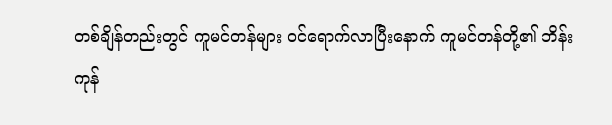တစ်ချိန်တည်းတွင် ကူမင်တန်များ ဝင်ရောက်လာပြီးနောက် ကူမင်တန်တို့၏ ဘိန်းကုန်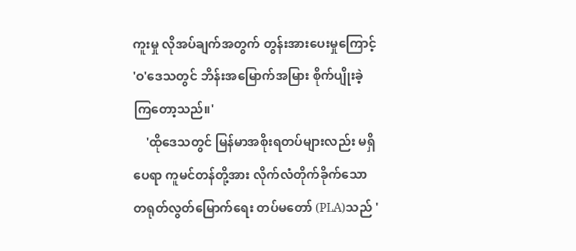ကူးမှု လိုအပ်ချက်အတွက် တွန်းအားပေးမှုကြောင့် 'ဝ'ဒေသတွင် ဘိန်းအမြောက်အမြား စိုက်ပျိုးခဲ့ကြတော့သည်။'
    'ထိုဒေသတွင် မြန်မာအစိုးရတပ်များလည်း မရှိပေရာ ကူမင်တန်တို့အား လိုက်လံတိုက်ခိုက်သော တရုတ်လွတ်မြောက်ရေး တပ်မတော် (PLA)သည် '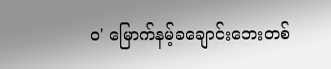ဝ' မြောက်နမ့်ခချောင်းဘေးတစ်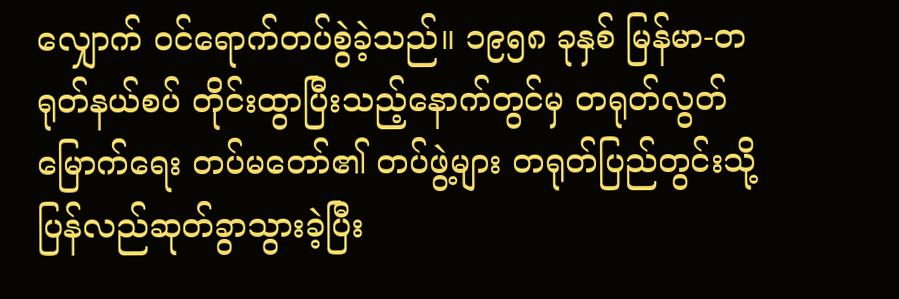လျှောက် ဝင်ရောက်တပ်စွဲခဲ့သည်။ ၁၉၅၈ ခုနှစ် မြန်မာ-တရုတ်နယ်စပ် တိုင်းထွာပြီးသည့်နောက်တွင်မှ တရုတ်လွတ်မြောက်ရေး တပ်မတော်၏ တပ်ဖွဲ့များ တရုတ်ပြည်တွင်းသို့ ပြန်လည်ဆုတ်ခွာသွားခဲ့ပြီး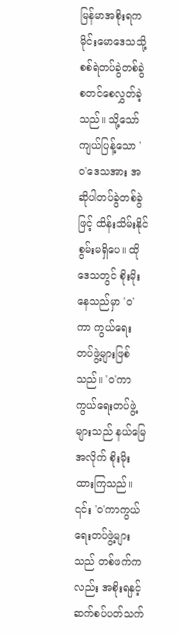မြန်မာအစိုးရက မိုင်းမောဒေသသို့ စစ်ရဲတပ်ခွဲတစ်ခွဲ စတင်စေလွှတ်ခဲ့သည်။ သို့သော် ကျယ်ပြန့်သော 'ဝ'ဒေသအား အဆိုပါတပ်ခွဲတစ်ခွဲဖြင့် ထိန်းသိမ်းနိုင်စွမ်းမရှိပေ။ ထိုဒေသတွင် စိုးမိုးနေသည်မှာ 'ဝ'ကာ ကွယ်ရေးတပ်ဖွဲ့များဖြစ်သည်။ 'ဝ'ကာကွယ်ရေးတပ်ဖွဲ့များသည် နယ်မြေအလိုက် စိုးမိုးထားကြသည်။ ၎င်း 'ဝ'ကာကွယ်ရေးတပ်ဖွဲ့များသည် တစ်ဖက်ကလည်း အစိုးရနှင့် ဆက်စပ်ပတ်သက်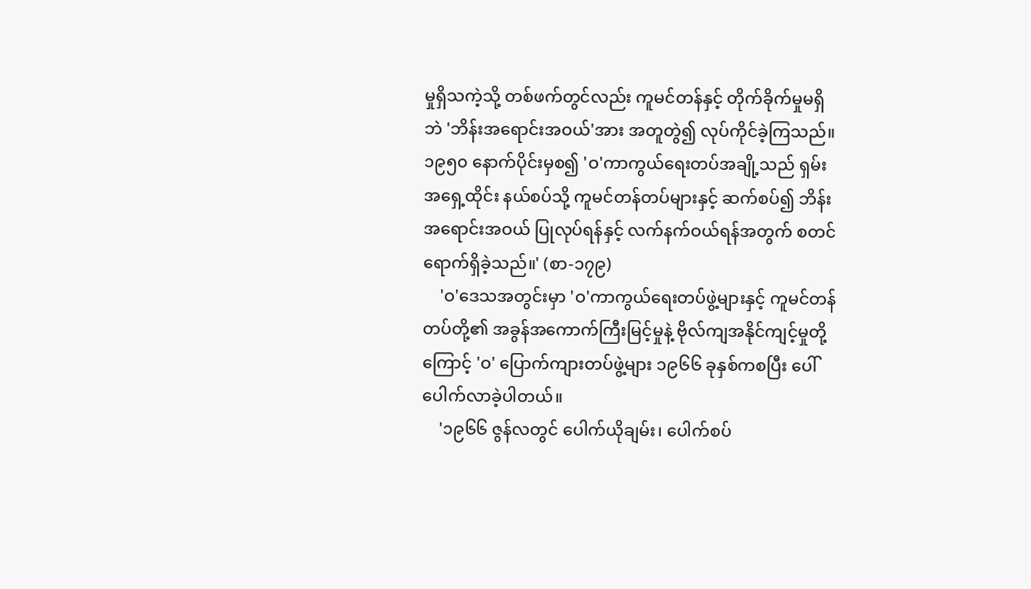မှုရှိသကဲ့သို့ တစ်ဖက်တွင်လည်း ကူမင်တန်နှင့် တိုက်ခိုက်မှုမရှိဘဲ 'ဘိန်းအရောင်းအဝယ်'အား အတူတွဲ၍ လုပ်ကိုင်ခဲ့ကြသည်။ ၁၉၅၀ နောက်ပိုင်းမှစ၍ 'ဝ'ကာကွယ်ရေးတပ်အချို့သည် ရှမ်းအရှေ့ထိုင်း နယ်စပ်သို့ ကူမင်တန်တပ်များနှင့် ဆက်စပ်၍ ဘိန်းအရောင်းအဝယ် ပြုလုပ်ရန်နှင့် လက်နက်ဝယ်ရန်အတွက် စတင်ရောက်ရှိခဲ့သည်။' (စာ-၁၇၉)
    'ဝ'ဒေသအတွင်းမှာ 'ဝ'ကာကွယ်ရေးတပ်ဖွဲ့များနှင့် ကူမင်တန်တပ်တို့၏ အခွန်အကောက်ကြီးမြင့်မှုနဲ့ ဗိုလ်ကျအနိုင်ကျင့်မှုတို့ကြောင့် 'ဝ' ပြောက်ကျားတပ်ဖွဲ့များ ၁၉၆၆ ခုနှစ်ကစပြီး ပေါ်ပေါက်လာခဲ့ပါတယ်။
    '၁၉၆၆ ဇွန်လတွင် ပေါက်ယိုချမ်း၊ ပေါက်စပ်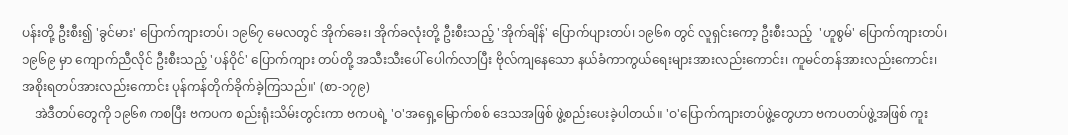ပန်းတို့ ဦးစီး၍ 'ခွင်မား' ပြောက်ကျားတပ်၊ ၁၉၆၇ မေလတွင် အိုက်ခေး၊ အိုက်ခလုံးတို့ ဦးစီးသည့် 'အိုက်ချိန်' ပြောက်ပျားတပ်၊ ၁၉၆၈ တွင် လူရှင်းကော့ ဦးစီးသည့်  'ဟူစွမ်' ပြောက်ကျားတပ်၊ ၁၉၆၉ မှာ ကျောက်ညီလိုင် ဦးစီးသည့် 'ပန်ဝိုင်' ပြောက်ကျား တပ်တို့ အသီးသီးပေါ် ပေါက်လာပြီး ဗိုလ်ကျနေသော နယ်ခံကာကွယ်ရေးများအားလည်းကောင်း၊ ကူမင်တန်အားလည်းကောင်း၊ အစိုးရတပ်အားလည်းကောင်း ပုန်ကန်တိုက်ခိုက်ခဲ့ကြသည်။' (စာ-၁၇၉)
    အဲဒီတပ်တွေကို ၁၉၆၈ ကစပြီး ဗကပက စည်းရုံးသိမ်းတွင်းကာ ဗကပရဲ့ 'ဝ'အရှေ့မြောက်စစ် ဒေသအဖြစ် ဖွဲ့စည်းပေးခဲ့ပါတယ်။ 'ဝ'ပြောက်ကျားတပ်ဖွဲ့တွေဟာ ဗကပတပ်ဖွဲ့အဖြစ် ကူး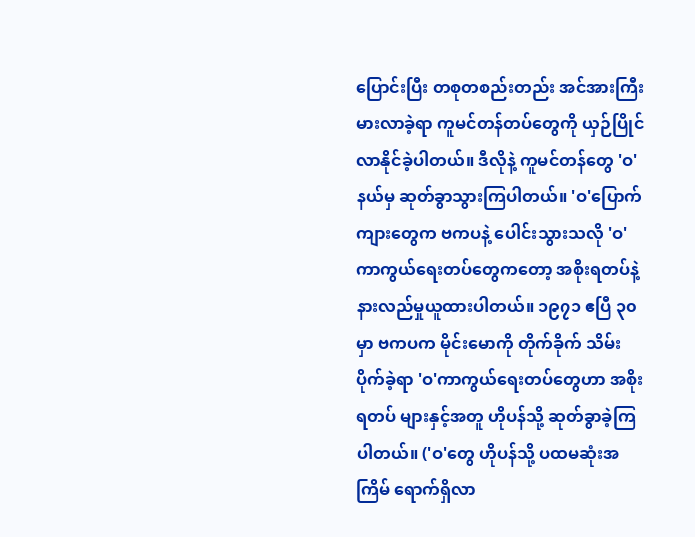ပြောင်းပြီး တစုတစည်းတည်း အင်အားကြီးမားလာခဲ့ရာ ကူမင်တန်တပ်တွေကို ယှဉ်ပြိုင်လာနိုင်ခဲ့ပါတယ်။ ဒီလိုနဲ့ ကူမင်တန်တွေ 'ဝ'နယ်မှ ဆုတ်ခွာသွားကြပါတယ်။ 'ဝ'ပြောက်ကျားတွေက ဗကပနဲ့ ပေါင်းသွားသလို 'ဝ'ကာကွယ်ရေးတပ်တွေကတော့ အစိုးရတပ်နဲ့ နားလည်မှုယူထားပါတယ်။ ၁၉၇၁ ဧပြီ ၃၀ မှာ ဗကပက မိုင်းမောကို တိုက်ခိုက် သိမ်းပိုက်ခဲ့ရာ 'ဝ'ကာကွယ်ရေးတပ်တွေဟာ အစိုးရတပ် များနှင့်အတူ ဟိုပန်သို့ ဆုတ်ခွာခဲ့ကြပါတယ်။ ('ဝ'တွေ ဟိုပန်သို့ ပထမဆုံးအကြိမ် ရောက်ရှိလာ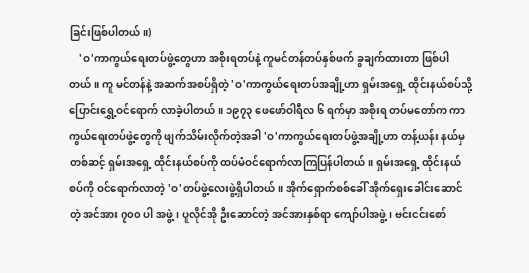ခြင်းဖြစ်ပါတယ်။)
    'ဝ'ကာကွယ်ရေးတပ်ဖွဲ့တွေဟာ အစိုးရတပ်နဲ့ ကူမင်တန်တပ်နှစ်ဖက် ခွချက်ထားတာ ဖြစ်ပါတယ်။ ကူ မင်တန်နဲ့ အဆက်အစပ်ရှိတဲ့ 'ဝ'ကာကွယ်ရေးတပ်အချို့ဟာ ရှမ်းအရှေ့ ထိုင်းနယ်စပ်သို့ ပြောင်းရွှေ့ဝင်ရောက် လာခဲ့ပါတယ်။ ၁၉၇၃ ဖေဖော်ဝါရီလ ၆ ရက်မှာ အစိုးရ တပ်မတော်က ကာကွယ်ရေးတပ်ဖွဲ့တွေကို ဖျက်သိမ်းလိုက်တဲ့အခါ 'ဝ'ကာကွယ်ရေးတပ်ဖွဲ့အချို့ဟာ တန့်ယန်း နယ်မှတစ်ဆင့် ရှမ်းအရှေ့ ထိုင်းနယ်စပ်ကို ထပ်မံဝင်ရောက်လာကြပြန်ပါတယ်။ ရှမ်းအရှေ့ ထိုင်းနယ်စပ်ကို ဝင်ရောက်လာတဲ့ 'ဝ'တပ်ဖွဲ့လေးဖွဲ့ရှိပါတယ်။ အိုက်ရှောက်စစ်ခေါ် အိုက်ရှေးခေါင်းဆောင်တဲ့ အင်အား ၇၀၀ ပါ အဖွဲ့၊ ပူလိုင်အို ဦးဆောင်တဲ့ အင်အားနှစ်ရာ ကျော်ပါအဖွဲ့၊ ဗင်းငင်းစော်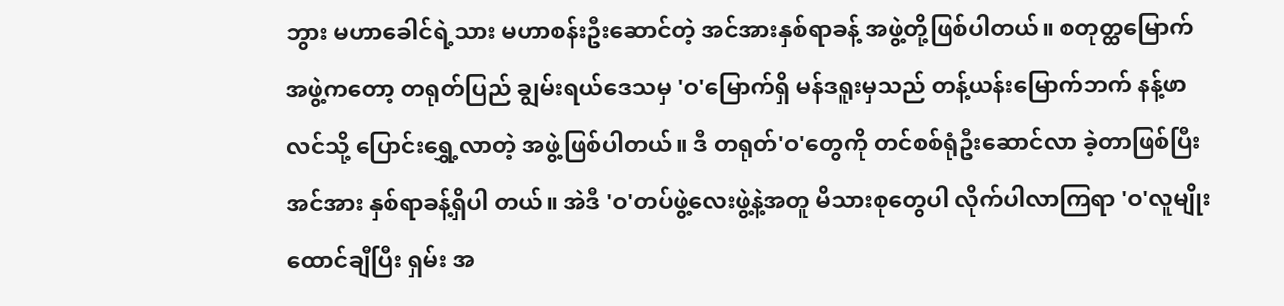ဘွား မဟာခေါင်ရဲ့သား မဟာစန်းဦးဆောင်တဲ့ အင်အားနှစ်ရာခန့် အဖွဲ့တို့ဖြစ်ပါတယ်။ စတုတ္ထမြောက် အဖွဲ့ကတော့ တရုတ်ပြည် ချွမ်းရယ်ဒေသမှ 'ဝ'မြောက်ရှိ မန်ဒရူးမှသည် တန့်ယန်းမြောက်ဘက် နန့်ဖာလင်သို့ ပြောင်းရွှေ့လာတဲ့ အဖွဲ့ဖြစ်ပါတယ်။ ဒီ တရုတ်'ဝ'တွေကို တင်စစ်ရုံဦးဆောင်လာ ခဲ့တာဖြစ်ပြီး အင်အား နှစ်ရာခန့်ရှိပါ တယ်။ အဲဒီ 'ဝ'တပ်ဖွဲ့လေးဖွဲ့နဲ့အတူ မိသားစုတွေပါ လိုက်ပါလာကြရာ 'ဝ'လူမျိုး ထောင်ချီပြီး ရှမ်း အ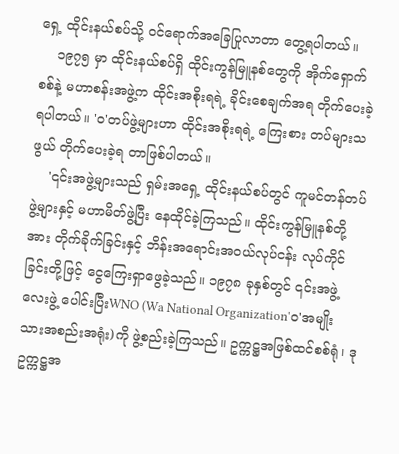ရှေ့ ထိုင်းနယ်စပ်သို့ ဝင်ရောက်အခြေပြုလာတာ တွေ့ရပါတယ်။
    ၁၉၇၅ မှာ ထိုင်းနယ်စပ်ရှိ ထိုင်းကွန်မြူနစ်တွေကို အိုက်ရှောက်စစ်နဲ့ မဟာစန်းအဖွဲ့က ထိုင်းအစိုးရရဲ့ ခိုင်းစေချက်အရ တိုက်ပေးခဲ့ရပါတယ်။ 'ဝ'တပ်ဖွဲ့များဟာ ထိုင်းအစိုးရရဲ့ ကြေးစား တပ်များသဖွယ် တိုက်ပေးခဲ့ရ တာဖြစ်ပါတယ်။
    '၎င်းအဖွဲ့များသည် ရှမ်းအရှေ့ ထိုင်းနယ်စပ်တွင် ကူမင်တန်တပ်ဖွဲ့များနှင့် မဟာမိတ်ဖွဲ့ပြီး နေထိုင်ခဲ့ကြသည်။ ထိုင်းကွန်မြူနစ်တို့အား တိုက်ခိုက်ခြင်းနှင့် ဘိန်းအရောင်းအဝယ်လုပ်ငန်း လုပ်ကိုင်ခြင်းတို့ဖြင့် ငွေကြေးရှာဖွေခဲ့သည်။ ၁၉၇၈ ခုနှစ်တွင် ၎င်းအဖွဲ့လေးဖွဲ့ ပေါင်းပြီးWNO (Wa National Organization'ဝ'အမျိုး သားအစည်းအရုံး)ကို ဖွဲ့စည်းခဲ့ကြသည်။ ဥက္ကဋ္ဌအဖြစ်ထင်စစ်ရုံ၊ ဒုဥက္ကဋ္ဌအ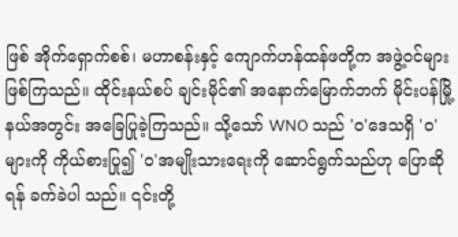ဖြစ် အိုက်ရှောက်စစ်၊ မဟာစန်းနှင့် ကျောက်ဟန်ထန်ဖတို့က အဖွဲ့ဝင်များ ဖြစ်ကြသည်။ ထိုင်းနယ်စပ် ချင်းမိုင်၏ အနောက်မြောက်ဘက် မိုင်းပန်မြို့နယ်အတွင်း အခြေပြုခဲ့ကြသည်။ သို့သော် WNO သည် 'ဝ'ဒေသရှိ 'ဝ'များကို ကိုယ်စားပြု၍ 'ဝ'အမျိုးသားရေးကို ဆောင်ရွက်သည်ဟု ပြောဆိုရန် ခက်ခဲပါ သည်။ ၎င်းတို့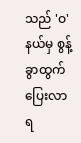သည် 'ဝ'နယ်မှ စွန့်ခွာထွက်ပြေးလာရ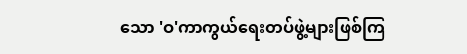သော 'ဝ'ကာကွယ်ရေးတပ်ဖွဲ့များဖြစ်ကြ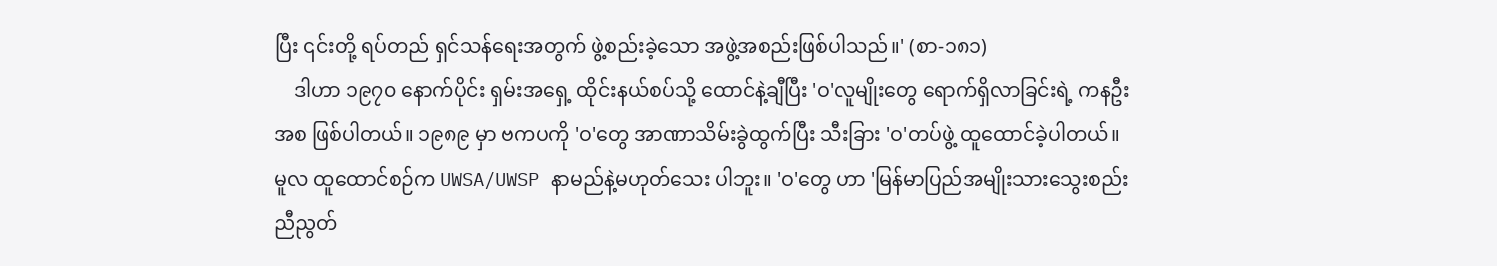ပြီး ၎င်းတို့ ရပ်တည် ရှင်သန်ရေးအတွက် ဖွဲ့စည်းခဲ့သော အဖွဲ့အစည်းဖြစ်ပါသည်။' (စာ-၁၈၁)
    ဒါဟာ ၁၉၇၀ နောက်ပိုင်း ရှမ်းအရှေ့ ထိုင်းနယ်စပ်သို့ ထောင်နဲ့ချီပြီး 'ဝ'လူမျိုးတွေ ရောက်ရှိလာခြင်းရဲ့ ကနဦးအစ ဖြစ်ပါတယ်။ ၁၉၈၉ မှာ ဗကပကို 'ဝ'တွေ အာဏာသိမ်းခွဲထွက်ပြီး သီးခြား 'ဝ'တပ်ဖွဲ့ ထူထောင်ခဲ့ပါတယ်။ မူလ ထူထောင်စဉ်က UWSA/UWSP နာမည်နဲ့မဟုတ်သေး ပါဘူး။ 'ဝ'တွေ ဟာ 'မြန်မာပြည်အမျိုးသားသွေးစည်းညီညွတ်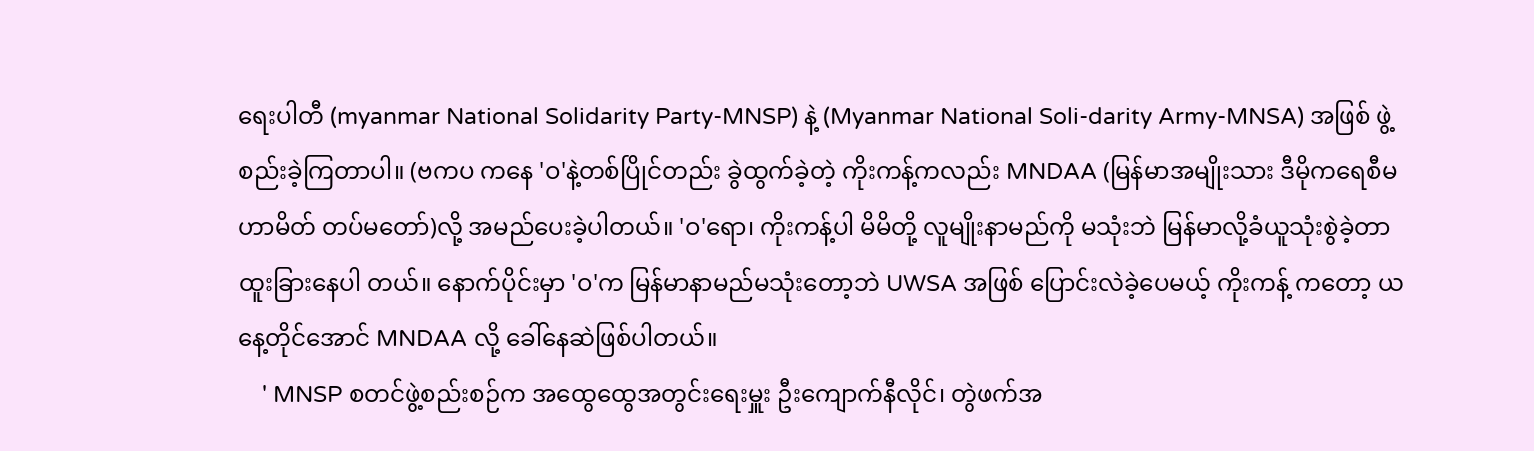ရေးပါတီ (myanmar National Solidarity Party-MNSP) နဲ့ (Myanmar National Soli-darity Army-MNSA) အဖြစ် ဖွဲ့စည်းခဲ့ကြတာပါ။ (ဗကပ ကနေ 'ဝ'နဲ့တစ်ပြိုင်တည်း ခွဲထွက်ခဲ့တဲ့ ကိုးကန့်ကလည်း MNDAA (မြန်မာအမျိုးသား ဒီမိုကရေစီမဟာမိတ် တပ်မတော်)လို့ အမည်ပေးခဲ့ပါတယ်။ 'ဝ'ရော၊ ကိုးကန့်ပါ မိမိတို့ လူမျိုးနာမည်ကို မသုံးဘဲ မြန်မာလို့ခံယူသုံးစွဲခဲ့တာ ထူးခြားနေပါ တယ်။ နောက်ပိုင်းမှာ 'ဝ'က မြန်မာနာမည်မသုံးတော့ဘဲ UWSA အဖြစ် ပြောင်းလဲခဲ့ပေမယ့် ကိုးကန့် ကတော့ ယနေ့တိုင်အောင် MNDAA လို့ ခေါ်နေဆဲဖြစ်ပါတယ်။
    ' MNSP စတင်ဖွဲ့စည်းစဉ်က အထွေထွေအတွင်းရေးမှူး ဦးကျောက်နီလိုင်၊ တွဲဖက်အ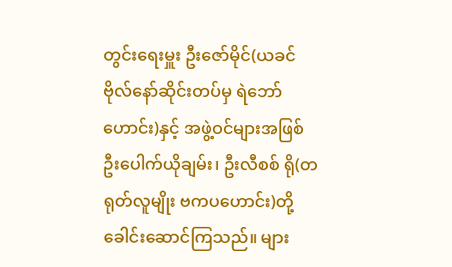တွင်းရေးမှူး ဦးဇော်မိုင်(ယခင်ဗိုလ်နော်ဆိုင်းတပ်မှ ရဲဘော်ဟောင်း)နှင့် အဖွဲ့ဝင်များအဖြစ် ဦးပေါက်ယိုချမ်း၊ ဦးလီစစ် ရို(တရုတ်လူမျိုး ဗကပဟောင်း)တို့ ခေါင်းဆောင်ကြသည်။ များ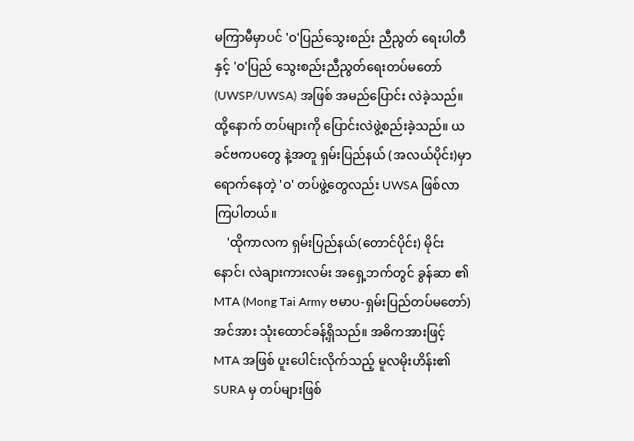မကြာမီမှာပင် 'ဝ'ပြည်သွေးစည်း ညီညွတ် ရေးပါတီနှင့် 'ဝ'ပြည် သွေးစည်းညီညွတ်ရေးတပ်မတော် (UWSP/UWSA) အဖြစ် အမည်ပြောင်း လဲခဲ့သည်။ ထို့နောက် တပ်များကို ပြောင်းလဲဖွဲ့စည်းခဲ့သည်။ ယခင်ဗကပတွေ နဲ့အတူ ရှမ်းပြည်နယ် (အလယ်ပိုင်း)မှာ ရောက်နေတဲ့ 'ဝ' တပ်ဖွဲ့တွေလည်း UWSA ဖြစ်လာကြပါတယ်။
    'ထိုကာလက ရှမ်းပြည်နယ်(တောင်ပိုင်း) မိုင်းနောင်၊ လဲချားကားလမ်း အရှေ့ဘက်တွင် ခွန်ဆာ ၏ MTA (Mong Tai Army ဗမာပ-ရှမ်းပြည်တပ်မတော်) အင်အား သုံးထောင်ခန့်ရှိသည်။ အဓိကအားဖြင့် MTA အဖြစ် ပူးပေါင်းလိုက်သည့် မူလမိုးဟိန်း၏ SURA မှ တပ်များဖြစ်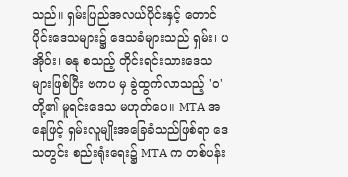သည်။ ရှမ်းပြည်အလယ်ပိုင်းနှင့် တောင်ပိုင်းဒေသများ၌ ဒေသခံများသည် ရှမ်း၊ ပအိုဝ်း၊ ဓနု စသည့် တိုင်းရင်းသားဒေသများဖြစ်ပြီး ဗကပ မှ ခွဲထွက်လာသည့် 'ဝ'တို့၏ မူရင်းဒေသ မဟုတ်ပေ။ MTA အနေဖြင့် ရှမ်းလူမျိုးအခြေခံသည်ဖြစ်ရာ ဒေသတွင်း စည်းရုံးရေး၌ MTA က တစ်ပန်း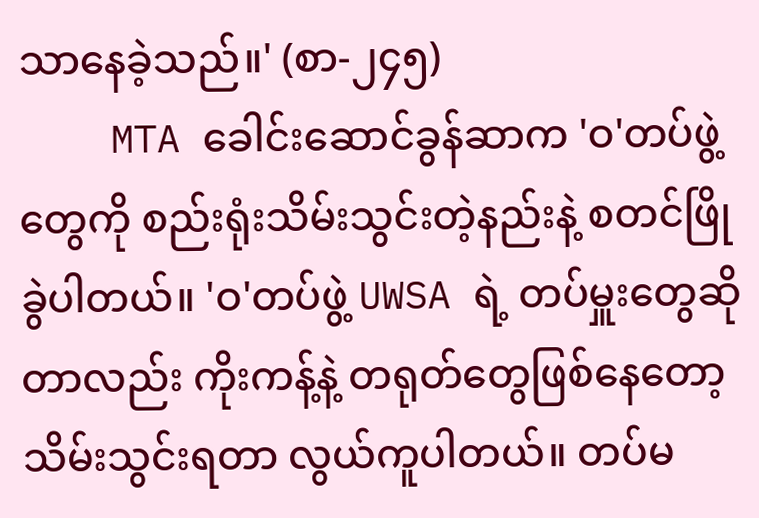သာနေခဲ့သည်။' (စာ-၂၄၅)
    MTA ခေါင်းဆောင်ခွန်ဆာက 'ဝ'တပ်ဖွဲ့တွေကို စည်းရုံးသိမ်းသွင်းတဲ့နည်းနဲ့ စတင်ဖြိုခွဲပါတယ်။ 'ဝ'တပ်ဖွဲ့ UWSA ရဲ့ တပ်မှူးတွေဆိုတာလည်း ကိုးကန့်နဲ့ တရုတ်တွေဖြစ်နေတော့ သိမ်းသွင်းရတာ လွယ်ကူပါတယ်။ တပ်မ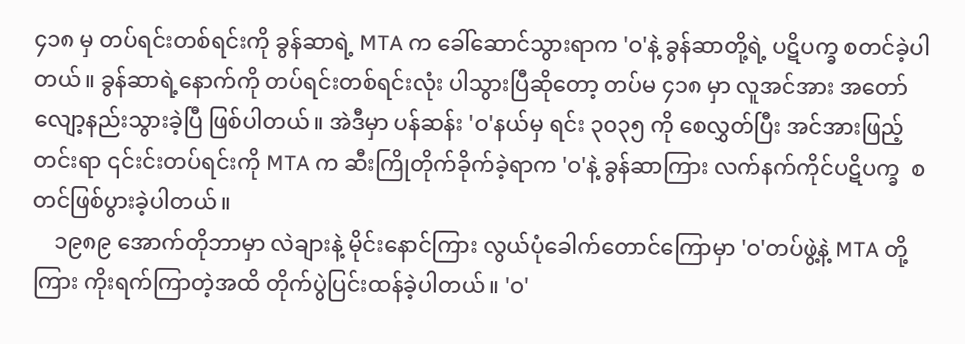၄၁၈ မှ တပ်ရင်းတစ်ရင်းကို ခွန်ဆာရဲ့ MTA က ခေါ်ဆောင်သွားရာက 'ဝ'နဲ့ ခွန်ဆာတို့ရဲ့ ပဋိပက္ခ စတင်ခဲ့ပါတယ်။ ခွန်ဆာရဲ့နောက်ကို တပ်ရင်းတစ်ရင်းလုံး ပါသွားပြီဆိုတော့ တပ်မ ၄၁၈ မှာ လူအင်အား အတော်လျော့နည်းသွားခဲ့ပြီ ဖြစ်ပါတယ်။ အဲဒီမှာ ပန်ဆန်း 'ဝ'နယ်မှ ရင်း ၃၀၃၅ ကို စေလွှတ်ပြီး အင်အားဖြည့်တင်းရာ ၎င်းင်းတပ်ရင်းကို MTA က ဆီးကြိုတိုက်ခိုက်ခဲ့ရာက 'ဝ'နဲ့ ခွန်ဆာကြား လက်နက်ကိုင်ပဋိပက္ခ  စတင်ဖြစ်ပွားခဲ့ပါတယ်။
    ၁၉၈၉ အောက်တိုဘာမှာ လဲချားနဲ့ မိုင်းနောင်ကြား လွယ်ပုံခေါက်တောင်ကြောမှာ 'ဝ'တပ်ဖွဲ့နဲ့ MTA တို့ကြား ကိုးရက်ကြာတဲ့အထိ တိုက်ပွဲပြင်းထန်ခဲ့ပါတယ်။ 'ဝ'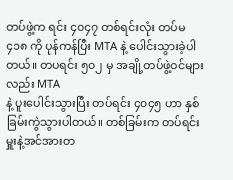တပ်ဖွဲ့က ရင်း ၄၀၄၇ တစ်ရင်းလုံး တပ်မ ၄၁၈ ကို ပုန်ကန်ပြီး MTA နဲ့ ပေါင်းသွားခဲ့ပါတယ်။ တပရင်း ၅၀၂ မှ အချို့တပ်ဖွဲ့ဝင်များလည်း MTA
နဲ့ ပူးပေါင်းသွားပြီး တပ်ရင်း ၄၀၄၅ ဟာ နှစ်ခြမ်းကွဲသွားပါတယ်။ တစ်ခြမ်းက တပ်ရင်းမှူးနဲ့အင်အားတ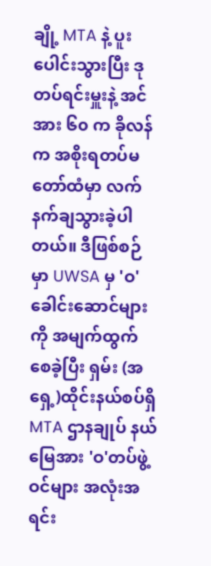ချို့ MTA နဲ့ ပူးပေါင်းသွားပြီး ဒုတပ်ရင်းမှူးနဲ့ အင်အား ၆၀ က ခိုလန်က အစိုးရတပ်မတော်ထံမှာ လက်နက်ချသွားခဲ့ပါတယ်။ ဒီဖြစ်စဉ်မှာ UWSA မှ 'ဝ'ခေါင်းဆောင်များကို အမျက်ထွက်စေခဲ့ပြီး ရှမ်း (အရှေ့)ထိုင်းနယ်စပ်ရှိ MTA ဌာနချုပ် နယ်မြေအား 'ဝ'တပ်ဖွဲ့ဝင်များ အလုံးအရင်း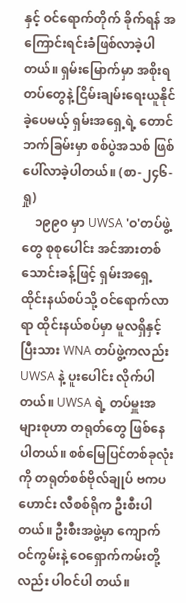နှင့် ဝင်ရောက်တိုက် ခိုက်ရန် အကြောင်းရင်းခံဖြစ်လာခဲ့ပါတယ်။ ရှမ်းမြောက်မှာ အစိုးရတပ်တွေနဲ့ ငြိမ်းချမ်းရေးယူနိုင်ခဲ့ပေမယ့် ရှမ်းအရှေ့ရဲ့ တောင်ဘက်ခြမ်းမှာ စစ်ပွဲအသစ် ဖြစ်ပေါ်လာခဲ့ပါတယ်။ (စာ-၂၄၆-ရှု)
    ၁၉၉၀ မှာ UWSA 'ဝ'တပ်ဖွဲ့တွေ စုစုပေါင်း အင်အားတစ်သောင်းခန့်ဖြင့် ရှမ်းအရှေ့ ထိုင်းနယ်စပ်သို့ ဝင်ရောက်လာရာ ထိုင်းနယ်စပ်မှာ မူလရှိနှင့်ပြီးသား WNA တပ်ဖွဲ့ကလည်း UWSA နဲ့ ပူးပေါင်း လိုက်ပါတယ်။ UWSA ရဲ့ တပ်မှူးအများစုဟာ တရုတ်တွေ ဖြစ်နေပါတယ်။ စစ်မြေပြင်တစ်ခုလုံးကို တရုတ်စစ်ဗိုလ်ချုပ် ဗကပဟောင်း လီစစ်ရိုက ဦးစီးပါတယ်။ ဦးစီးအဖွဲ့မှာ ကျောက်ဝင်ကွမ်းနဲ့ ဝေရှောက်ကမ်းတို့လည်း ပါဝင်ပါ တယ်။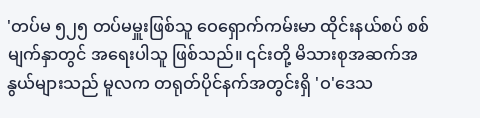'တပ်မ ၅၂၅ တပ်မမှူးဖြစ်သူ ဝေရှောက်ကမ်းမာ ထိုင်းနယ်စပ် စစ်မျက်နှာတွင် အရေးပါသူ ဖြစ်သည်။ ၎င်းတို့ မိသားစုအဆက်အနွယ်များသည် မူလက တရုတ်ပိုင်နက်အတွင်းရှိ 'ဝ'ဒေသ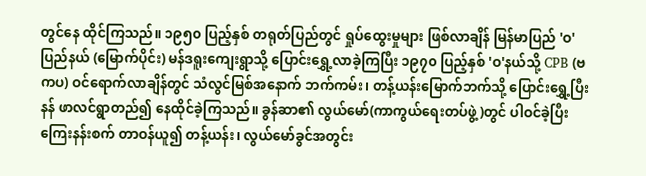တွင်နေ ထိုင်ကြသည်။ ၁၉၅၀ ပြည့်နှစ် တရုတ်ပြည်တွင် ရှုပ်ထွေးမှုများ ဖြစ်လာချိန် မြန်မာပြည် 'ဝ' ပြည်နယ် (မြောက်ပိုင်း) မန်ဒရူးကျေးရွာသို့ ပြောင်းရွှေ့လာခဲ့ကြပြီး ၁၉၇၀ ပြည့်နှစ် 'ဝ'နယ်သို့ CPB (ဗကပ) ဝင်ရောက်လာချိန်တွင် သံလွင်မြစ်အနောက် ဘက်ကမ်း၊ တန့်ယန်းမြောက်ဘက်သို့ ပြောင်းရွှေ့ပြီး နန် ဖာလင်ရွာတည်၍ နေထိုင်ခဲ့ကြသည်။ ခွန်ဆာ၏ လွယ်မော်(ကာကွယ်ရေးတပ်ဖွဲ့)တွင် ပါဝင်ခဲ့ပြီး ကြေးနန်းစက် တာဝန်ယူ၍ တန့်ယန်း၊ လွယ်မော်ခွင်အတွင်း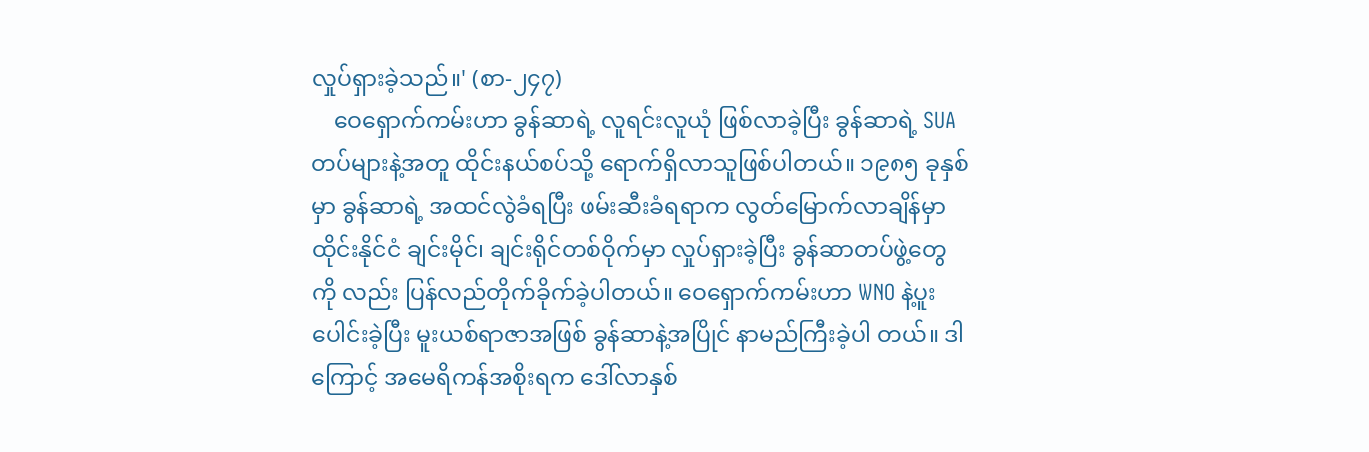လှုပ်ရှားခဲ့သည်။' (စာ-၂၄၇)
    ဝေရှောက်ကမ်းဟာ ခွန်ဆာရဲ့ လူရင်းလူယုံ ဖြစ်လာခဲ့ပြီး ခွန်ဆာရဲ့ SUA တပ်များနဲ့အတူ ထိုင်းနယ်စပ်သို့ ရောက်ရှိလာသူဖြစ်ပါတယ်။ ၁၉၈၅ ခုနှစ်မှာ ခွန်ဆာရဲ့ အထင်လွဲခံရပြီး ဖမ်းဆီးခံရရာက လွတ်မြောက်လာချိန်မှာ ထိုင်းနိုင်ငံ ချင်းမိုင်၊ ချင်းရိုင်တစ်ဝိုက်မှာ လှုပ်ရှားခဲ့ပြီး ခွန်ဆာတပ်ဖွဲ့တွေကို လည်း ပြန်လည်တိုက်ခိုက်ခဲ့ပါတယ်။ ဝေရှောက်ကမ်းဟာ WNO နဲ့ပူးပေါင်းခဲ့ပြီး မူးယစ်ရာဇာအဖြစ် ခွန်ဆာနဲ့အပြိုင် နာမည်ကြီးခဲ့ပါ တယ်။ ဒါကြောင့် အမေရိကန်အစိုးရက ဒေါ်လာနှစ်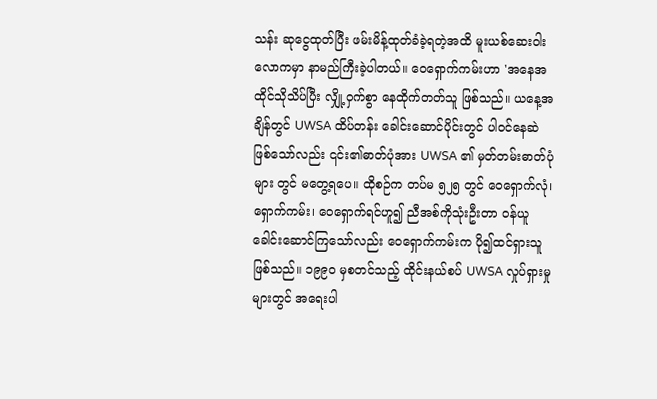သန်း ဆုငွေထုတ်ပြီး ဖမ်းမိန့်ထုတ်ခံခဲ့ရတဲ့အထိ မူးယစ်ဆေးဝါး လောကမှာ နာမည်ကြီးခဲ့ပါတယ်။ ဝေရှောက်ကမ်းဟာ 'အနေအထိုင်သိုသိပ်ပြီး လျှို့ဝှက်စွာ နေထိုက်တတ်သူ ဖြစ်သည်။ ယနေ့အချိန်တွင် UWSA ထိပ်တန်း ခေါင်းဆောင်ပိုင်းတွင် ပါဝင်နေဆဲဖြစ်သော်လည်း ၎င်း၏ဓာတ်ပုံအား UWSA ၏ မှတ်တမ်းဓာတ်ပုံများ တွင် မတွေ့ရပေ။ ထိုစဉ်က တပ်မ ၅၂၅ တွင် ဝေရှောက်လုံ၊ ရှောက်ကမ်း၊ ဝေရှောက်ရင်ဟူ၍ ညီအစ်ကိုသုံးဦးတာ ဝန်ယူခေါင်းဆောင်ကြသော်လည်း ဝေရှောက်ကမ်းက ပို၍ထင်ရှားသူဖြစ်သည်။ ၁၉၉၀ မှစတင်သည့် ထိုင်းနယ်စပ် UWSA လှုပ်ရှားမှုများတွင် အရေးပါ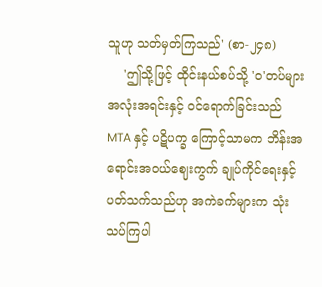သူဟု သတ်မှတ်ကြသည်' (စာ-၂၄၈)
    'ဤသို့ဖြင့် ထိုင်းနယ်စပ်သို့ 'ဝ'တပ်များ အလုံးအရင်းနှင့် ဝင်ရောက်ခြင်းသည် MTA နှင့် ပဋိပက္ခ ကြောင့်သာမက ဘိန်းအရောင်းအဝယ်ဈေးကွက် ချုပ်ကိုင်ရေးနှင့် ပတ်သက်သည်ဟု အကဲခက်များက သုံး သပ်ကြပါ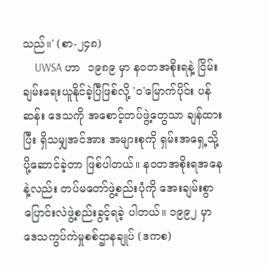သည်။' (စာ-၂၄၈)
    UWSA ဟာ  ၁၉၈၉ မှာ နဝတအစိုးရနဲ့ ငြိမ်းချမ်းရေးယူနိုင်ခဲ့ပြီဖြစ်လို့ 'ဝ'မြောက်ပိုင်း ပန်ဆန်း ဒေသကို အစောင့်တပ်ဖွဲ့တွေသာ ချန်ထားပြီး ရှိသမျှအင်အား အများစုကို ရှမ်းအရှေ့သို့ ပို့ဆောင်ခဲ့တာ ဖြစ်ပါတယ်။ နဝတအစိုးရအနေနဲ့လည်း တပ်မတော်ဖွဲ့စည်းပုံကို အေးချမ်းစွာ ပြောင်းလဲဖွဲ့စည်းခွင့်ရခဲ့ ပါတယ်။ ၁၉၉၂ မှာ ဒေသကွပ်ကဲမှုစစ်ဌာနချုပ် (ဒကစ)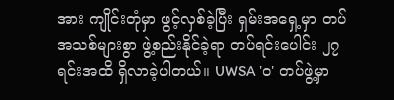အား ကျိုင်းတုံမှာ ဖွင့်လှစ်ခဲ့ပြီး ရှမ်းအရှေ့မှာ တပ်အသစ်များစွာ ဖွဲ့စည်းနိုင်ခဲ့ရာ တပ်ရင်းပေါင်း ၂၇ ရင်းအထိ ရှိလာခဲ့ပါတယ်။ UWSA 'ဝ' တပ်ဖွဲ့မှာ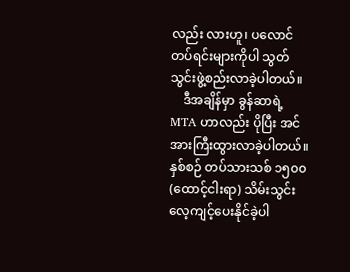လည်း လားဟူ၊ ပလောင် တပ်ရင်းများကိုပါ သွတ်သွင်းဖွဲ့စည်းလာခဲ့ပါတယ်။
    ဒီအချိန်မှာ ခွန်ဆာရဲ့ MTA ဟာလည်း ပိုပြီး အင်အားကြီးထွားလာခဲ့ပါတယ်။ နှစ်စဉ် တပ်သားသစ် ၁၅၀၀ (ထောင့်ငါးရာ) သိမ်းသွင်း လေ့ကျင့်ပေးနိုင်ခဲ့ပါ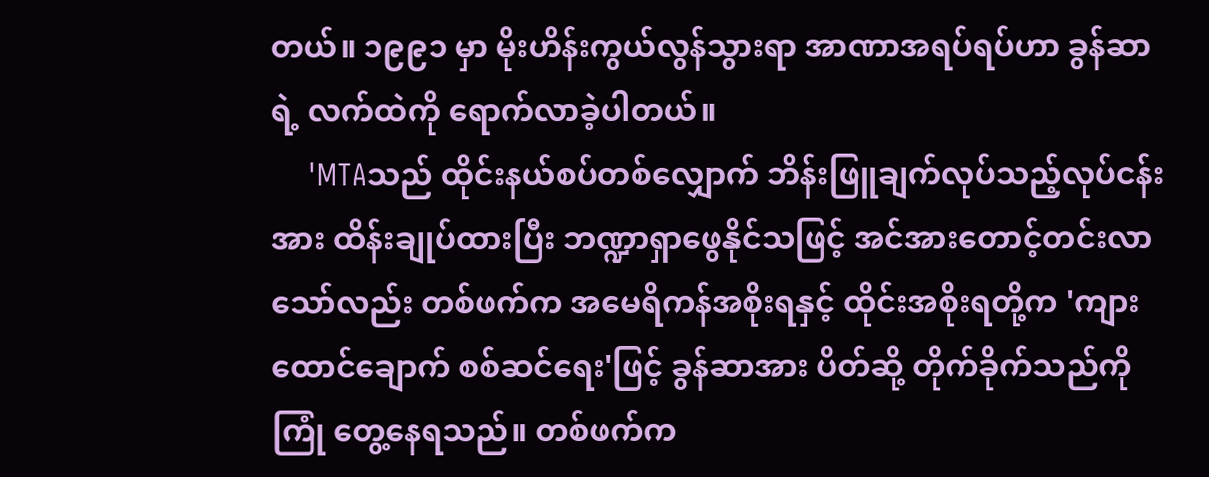တယ်။ ၁၉၉၁ မှာ မိုးဟိန်းကွယ်လွန်သွားရာ အာဏာအရပ်ရပ်ဟာ ခွန်ဆာရဲ့ လက်ထဲကို ရောက်လာခဲ့ပါတယ်။
    'MTAသည် ထိုင်းနယ်စပ်တစ်လျှောက် ဘိန်းဖြူချက်လုပ်သည့်လုပ်ငန်းအား ထိန်းချုပ်ထားပြီး ဘဏ္ဍာရှာဖွေနိုင်သဖြင့် အင်အားတောင့်တင်းလာသော်လည်း တစ်ဖက်က အမေရိကန်အစိုးရနှင့် ထိုင်းအစိုးရတို့က 'ကျားထောင်ချောက် စစ်ဆင်ရေး'ဖြင့် ခွန်ဆာအား ပိတ်ဆို့ တိုက်ခိုက်သည်ကို ကြုံ တွေ့နေရသည်။ တစ်ဖက်က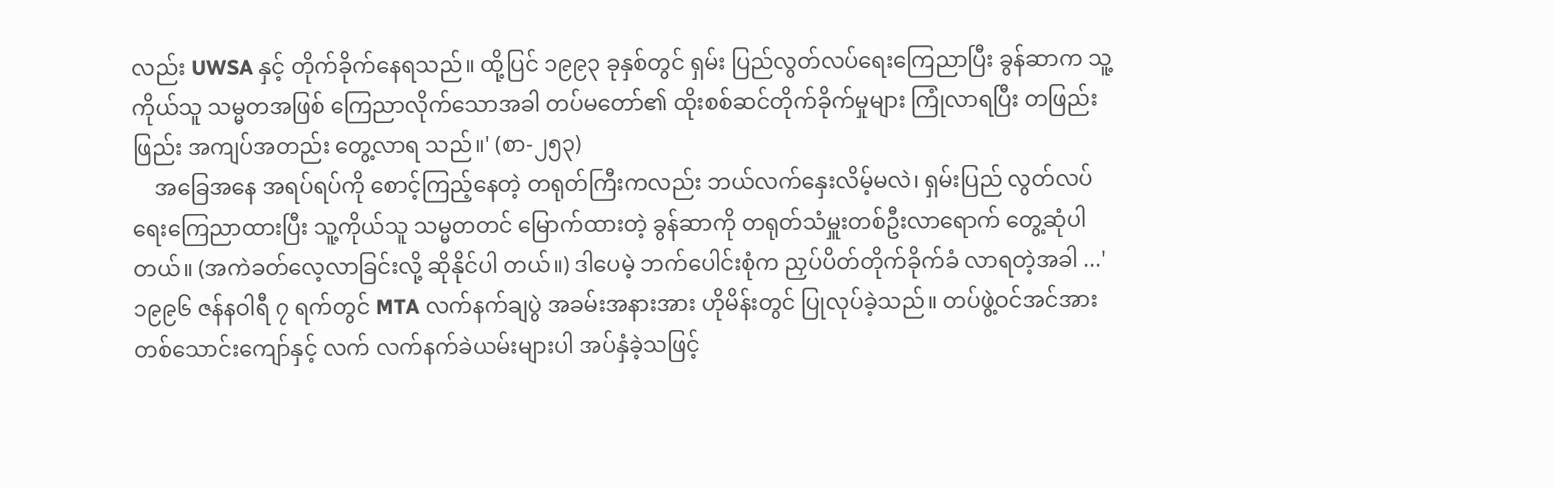လည်း UWSA နှင့် တိုက်ခိုက်နေရသည်။ ထို့ပြင် ၁၉၉၃ ခုနှစ်တွင် ရှမ်း ပြည်လွတ်လပ်ရေးကြေညာပြီး ခွန်ဆာက သူ့ကိုယ်သူ သမ္မတအဖြစ် ကြေညာလိုက်သောအခါ တပ်မတော်၏ ထိုးစစ်ဆင်တိုက်ခိုက်မှုများ ကြုံလာရပြီး တဖြည်းဖြည်း အကျပ်အတည်း တွေ့လာရ သည်။' (စာ-၂၅၃)
    အခြေအနေ အရပ်ရပ်ကို စောင့်ကြည့်နေတဲ့ တရုတ်ကြီးကလည်း ဘယ်လက်နှေးလိမ့်မလဲ၊ ရှမ်းပြည် လွတ်လပ်ရေးကြေညာထားပြီး သူ့ကိုယ်သူ သမ္မတတင် မြောက်ထားတဲ့ ခွန်ဆာကို တရုတ်သံမှူးတစ်ဦးလာရောက် တွေ့ဆုံပါတယ်။ (အကဲခတ်လေ့လာခြင်းလို့ ဆိုနိုင်ပါ တယ်။) ဒါပေမဲ့ ဘက်ပေါင်းစုံက ညှပ်ပိတ်တိုက်ခိုက်ခံ လာရတဲ့အခါ ...'၁၉၉၆ ဇန်နဝါရီ ၇ ရက်တွင် MTA လက်နက်ချပွဲ အခမ်းအနားအား ဟိုမိန်းတွင် ပြုလုပ်ခဲ့သည်။ တပ်ဖွဲ့ဝင်အင်အား တစ်သောင်းကျော်နှင့် လက် လက်နက်ခဲယမ်းများပါ အပ်နှံခဲ့သဖြင့်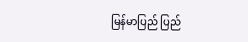မြန်မာပြည် ပြည်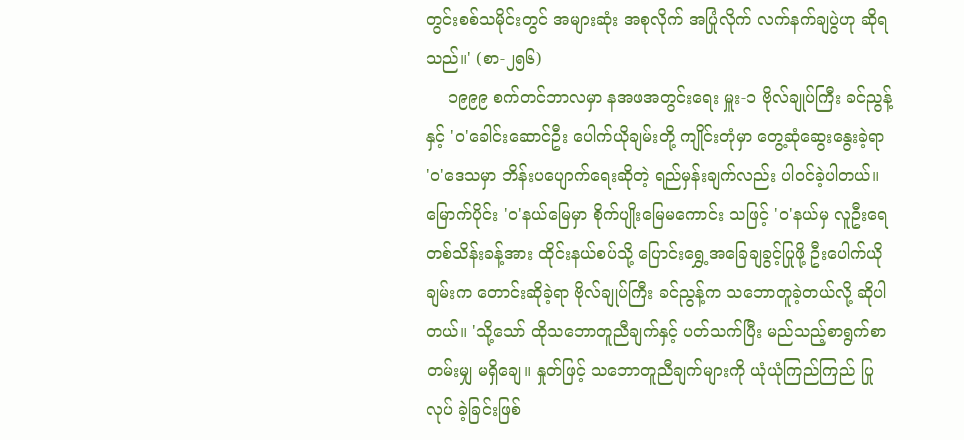တွင်းစစ်သမိုင်းတွင် အများဆုံး အစုလိုက် အပြုံလိုက် လက်နက်ချပွဲဟု ဆိုရသည်။' (စာ-၂၅၆)
    ၁၉၉၉ စက်တင်ဘာလမှာ နအဖအတွင်းရေး မှူး-၁ ဗိုလ်ချုပ်ကြီး ခင်ညွန့်နှင့် 'ဝ'ခေါင်းဆောင်ဦး ပေါက်ယိုချမ်းတို့ ကျိုင်းတုံမှာ တွေ့ဆုံဆွေးနွေးခဲ့ရာ 'ဝ'ဒေသမှာ ဘိန်းပပျောက်ရေးဆိုတဲ့ ရည်မှန်းချက်လည်း ပါဝင်ခဲ့ပါတယ်။ မြောက်ပိုင်း 'ဝ'နယ်မြေမှာ စိုက်ပျိုးမြေမကောင်း သဖြင့် 'ဝ'နယ်မှ လူဦးရေ တစ်သိန်းခန့်အား ထိုင်းနယ်စပ်သို့ ပြောင်းရွှေ့အခြေချခွင့်ပြုဖို့ ဦးပေါက်ယိုချမ်းက တောင်းဆိုခဲ့ရာ ဗိုလ်ချုပ်ကြီး ခင်ညွန့်က သဘောတူခဲ့တယ်လို့ ဆိုပါတယ်။ 'သို့သော် ထိုသဘောတူညီချက်နှင့် ပတ်သက်ပြီး မည်သည့်စာရွက်စာတမ်းမျှ မရှိချေ။ နှုတ်ဖြင့် သဘောတူညီချက်များကို ယုံယုံကြည်ကြည် ပြုလုပ် ခဲ့ခြင်းဖြစ်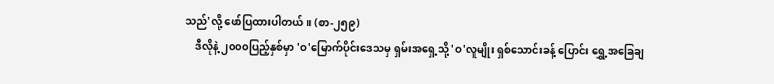သည်'လို့ ဖော်ပြထားပါတယ်။ (စာ-၂၅၉)
    ဒီလိုနဲ့ ၂၀၀၀ပြည့်နှစ်မှာ 'ဝ'မြောက်ပိုင်းဒေသမှ ရှမ်းအရှေ့သို့ 'ဝ'လူမျိုး ရှစ်သောင်းခန့် ပြောင်း ရွှေ့အခြေချ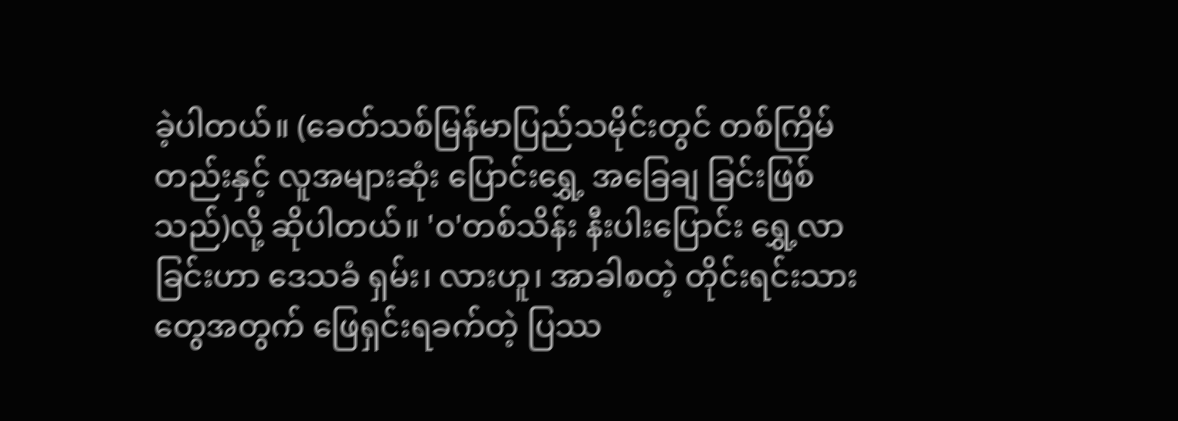ခဲ့ပါတယ်။ (ခေတ်သစ်မြန်မာပြည်သမိုင်းတွင် တစ်ကြိမ်တည်းနှင့် လူအများဆုံး ပြောင်းရွှေ့ အခြေချ ခြင်းဖြစ်သည်)လို့ ဆိုပါတယ်။ 'ဝ'တစ်သိန်း နီးပါးပြောင်း ရွှေ့လာခြင်းဟာ ဒေသခံ ရှမ်း၊ လားဟူ၊ အာခါစတဲ့ တိုင်းရင်းသားတွေအတွက် ဖြေရှင်းရခက်တဲ့ ပြဿ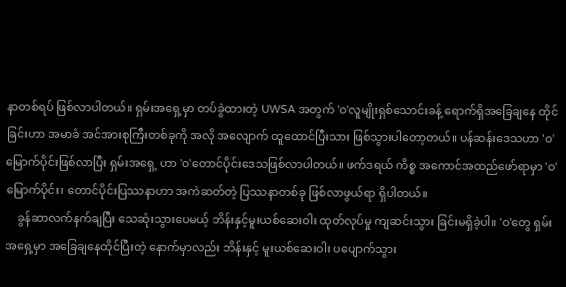နာတစ်ရပ် ဖြစ်လာပါတယ်။ ရှမ်းအရှေ့မှာ တပ်ခွဲထားတဲ့ UWSA အတွက် 'ဝ'လူမျိုးရှစ်သောင်းခန့် ရောက်ရှိအခြေချနေ ထိုင်ခြင်းဟာ အမာခံ အင်အားစုကြီးတစ်ခုကို အလို အလျောက် ထူထောင်ပြီးသား ဖြစ်သွားပါတော့တယ်။ ပန်ဆန်းဒေသဟာ 'ဝ'မြောက်ပိုင်းဖြစ်လာပြီး ရှမ်းအရှေ့ ဟာ 'ဝ'တောင်ပိုင်းဒေသဖြစ်လာပါတယ်။ ဖက်ဒရယ် ကိစ္စ အကောင်အထည်ဖော်ရာမှာ 'ဝ'မြောက်ပိုင်း၊ တောင်ပိုင်းပြဿနာဟာ အကဲဆတ်တဲ့ ပြဿနာတစ်ခု ဖြစ်လာဖွယ်ရာ ရှိပါတယ်။
    ခွန်ဆာလက်နက်ချပြီး သေဆုံးသွားပေမယ့် ဘိန်းနှင့်မူးယစ်ဆေးဝါး ထုတ်လုပ်မှု ကျဆင်းသွား ခြင်းမရှိခဲ့ပါ။ 'ဝ'တွေ ရှမ်းအရှေ့မှာ အခြေချနေထိုင်ပြီးတဲ့ နောက်မှာလည်း ဘိန်းနှင့် မူးယစ်ဆေးဝါး ပပျောက်သွား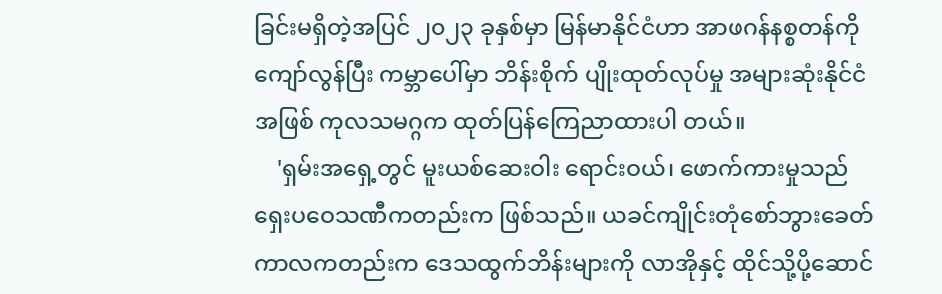ခြင်းမရှိတဲ့အပြင် ၂၀၂၃ ခုနှစ်မှာ မြန်မာနိုင်ငံဟာ အာဖဂန်နစ္စတန်ကို ကျော်လွန်ပြီး ကမ္ဘာပေါ်မှာ ဘိန်းစိုက် ပျိုးထုတ်လုပ်မှု အများဆုံးနိုင်ငံအဖြစ် ကုလသမဂ္ဂက ထုတ်ပြန်ကြေညာထားပါ တယ်။
    'ရှမ်းအရှေ့တွင် မူးယစ်ဆေးဝါး ရောင်းဝယ်၊ ဖောက်ကားမှုသည် ရှေးပဝေသဏီကတည်းက ဖြစ်သည်။ ယခင်ကျိုင်းတုံစော်ဘွားခေတ် ကာလကတည်းက ဒေသထွက်ဘိန်းများကို လာအိုနှင့် ထိုင်သို့ပို့ဆောင်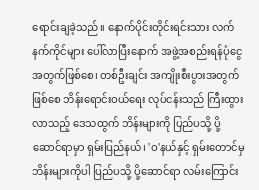ရောင်းချခဲ့သည်။ နောက်ပိုင်းတိုင်းရင်းသား လက်နက်ကိုင်များ ပေါ်လာပြီးနောက် အဖွဲ့အစည်းရန်ပုံငွေ အတွက်ဖြစ်စေ၊ တစ်ဦးချင်း အကျိုးစီးပွားအတွက်ဖြစ်စေ ဘိန်းရောင်းဝယ်ရေး လုပ်ငန်းသည် ကြီးထွားလာသည့် ဒေသထွက် ဘိန်းများကို ပြည်ပသို့ ပို့ဆောင်ရာမှာ ရှမ်းပြည်နယ်၊ 'ဝ'နယ်နှင့် ရှမ်းတောင်မှ ဘိန်းများကိုပါ ပြည်ပသို့ ပို့ဆောင်ရာ လမ်းကြောင်း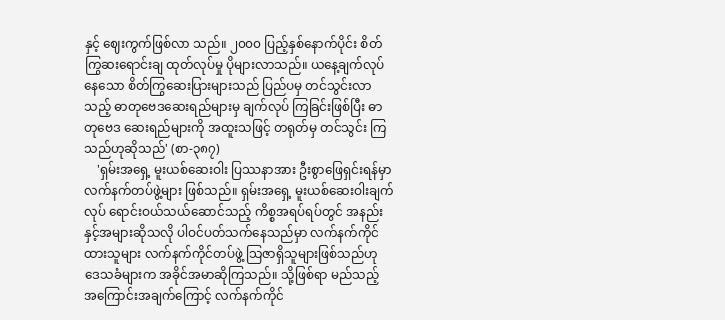နှင့် ဈေးကွက်ဖြစ်လာ သည်။ ၂၀၀၀ ပြည့်နှစ်နောက်ပိုင်း စိတ်ကြွဆးရောင်းချ ထုတ်လုပ်မှု ပိုများလာသည်။ ယနေ့ချက်လုပ် နေသော စိတ်ကြွဆေးပြားများသည် ပြည်ပမှ တင်သွင်းလာသည့် ဓာတုဗေဒဆေးရည်များမှ ချက်လုပ် ကြခြင်းဖြစ်ပြီး ဓာတုဗေဒ ဆေးရည်များကို အထူးသဖြင့် တရုတ်မှ တင်သွင်း ကြသည်ဟုဆိုသည်' (စာ-၃၈၇)
    'ရှမ်းအရှေ့ မူးယစ်ဆေးဝါး ပြဿနာအား ဦးစွာဖြေရှင်းရန်မှာ လက်နက်တပ်ဖွဲ့များ ဖြစ်သည်။ ရှမ်းအရှေ့ မူးယစ်ဆေးဝါးချက်လုပ် ရောင်းဝယ်သယ်ဆောင်သည့် ကိစ္စအရပ်ရပ်တွင် အနည်းနှင့်အများဆိုသလို ပါဝင်ပတ်သက်နေသည်မှာ လက်နက်ကိုင်ထားသူများ လက်နက်ကိုင်တပ်ဖွဲ့ သြဇာရှိသူများဖြစ်သည်ဟု ဒေသခံများက အခိုင်အမာဆိုကြသည်။ သို့ဖြစ်ရာ မည်သည့် အကြောင်းအချက်ကြောင့် လက်နက်ကိုင်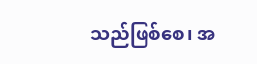သည်ဖြစ်စေ၊ အ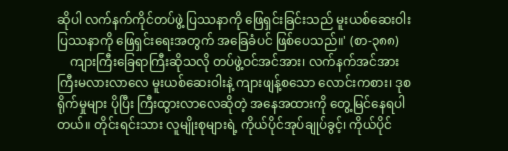ဆိုပါ လက်နက်ကိုင်တပ်ဖွဲ့ ပြဿနာကို ဖြေရှင်းခြင်းသည် မူးယစ်ဆေးဝါးပြဿနာကို ဖြေရှင်းရေးအတွက် အခြေခံပင် ဖြစ်ပေသည်။' (စာ-၃၈၈)
    ကျားကြီးခြေရာကြီးဆိုသလို တပ်ဖွဲ့ဝင်အင်အား၊ လက်နက်အင်အား ကြီးမလားလာလေ မူးယစ်ဆေးဝါးနဲ့ ကျားဖျန့်စသော လောင်းကစား၊ ဒုစရိုက်မှုများ ပိုပြီး ကြီးထွားလာလေဆိုတဲ့ အနေအထားကို တွေ့မြင်နေရပါတယ်။ တိုင်းရင်းသား လူမျိုးစုများရဲ့ ကိုယ်ပိုင်အုပ်ချုပ်ခွင့်၊ ကိုယ်ပိုင်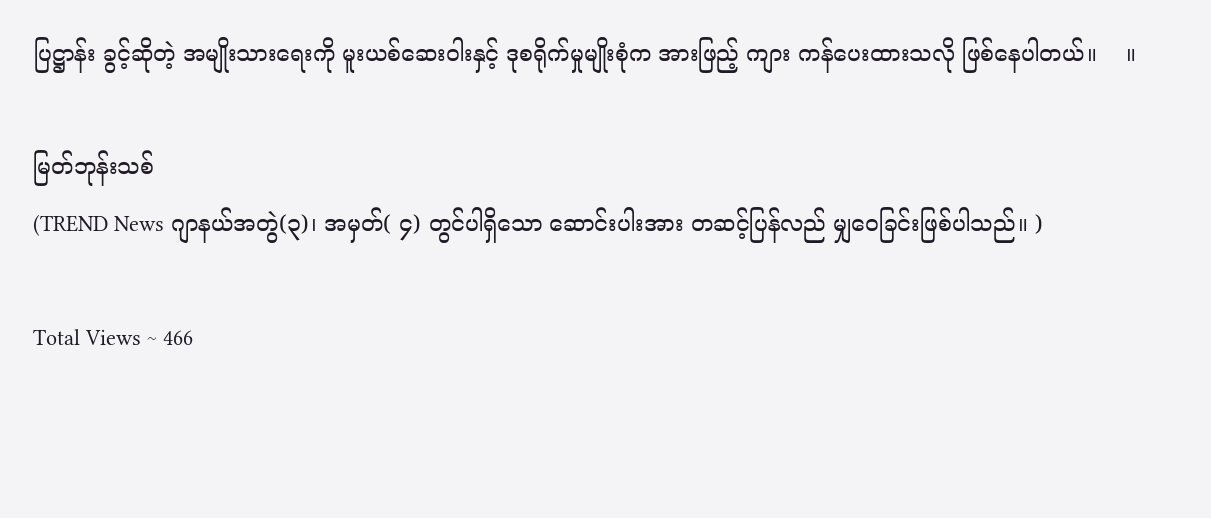ပြဋ္ဌာန်း ခွင့်ဆိုတဲ့ အမျိုးသားရေးကို မူးယစ်ဆေးဝါးနှင့် ဒုစရိုက်မှုမျိုးစုံက အားဖြည့် ကျား ကန်ပေးထားသလို ဖြစ်နေပါတယ်။    ။

မြတ်ဘုန်းသစ်
(TREND News ဂျာနယ်အတွဲ(၃)၊ အမှတ်( ၄) တွင်ပါရှိသော ဆောင်းပါးအား တဆင့်ပြန်လည် မျှဝေခြင်းဖြစ်ပါသည်။ )

Total Views ~ 466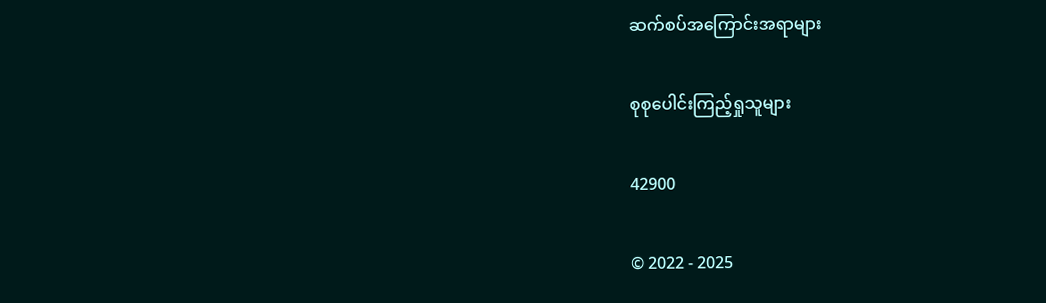ဆက်စပ်အကြောင်းအရာများ

စုစုပေါင်းကြည့်ရှုသူများ

42900

© 2022 - 2025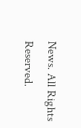News. All Rights Reserved.